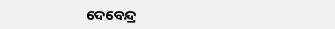ଦେବେନ୍ଦ୍ର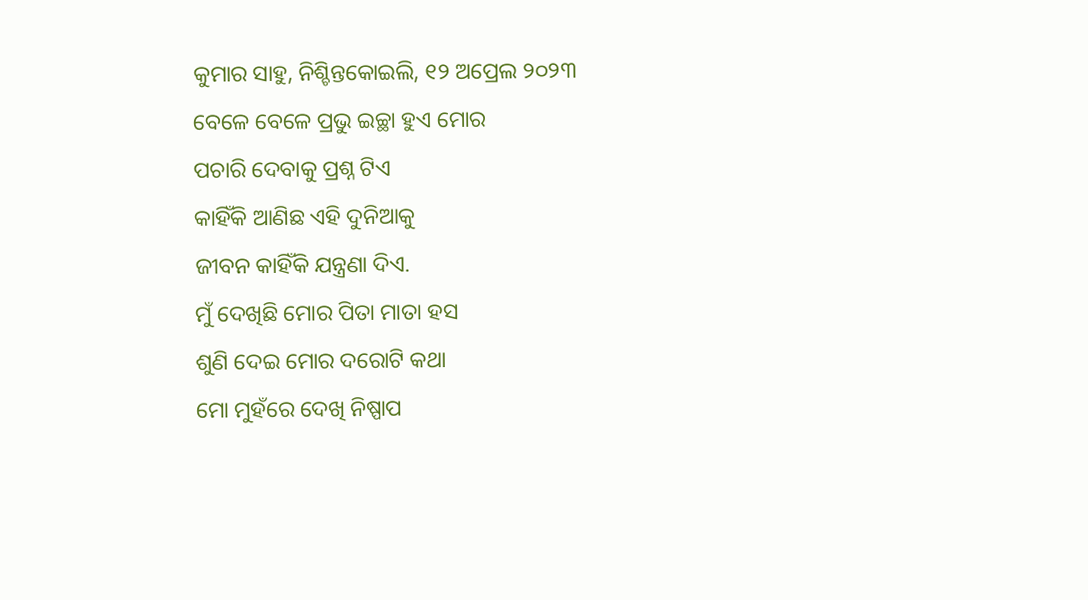କୁମାର ସାହୁ, ନିଶ୍ଚିନ୍ତକୋଇଲି, ୧୨ ଅପ୍ରେଲ ୨୦୨୩
ବେଳେ ବେଳେ ପ୍ରଭୁ ଇଚ୍ଛା ହୁଏ ମୋର
ପଚାରି ଦେବାକୁ ପ୍ରଶ୍ନ ଟିଏ
କାହିଁକି ଆଣିଛ ଏହି ଦୁନିଆକୁ
ଜୀବନ କାହିଁକି ଯନ୍ତ୍ରଣା ଦିଏ.
ମୁଁ ଦେଖିଛି ମୋର ପିତା ମାତା ହସ
ଶୁଣି ଦେଇ ମୋର ଦରୋଟି କଥା
ମୋ ମୁହଁରେ ଦେଖି ନିଷ୍ପାପ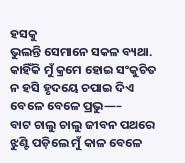ହସକୁ
ଭୁଲନ୍ତି ସେମାନେ ସକଳ ବ୍ୟଥା.
କାହିଁକି ମୁଁ କ୍ରମେ ହୋଇ ସଂକୁଚିତ
ନ ହସି ହୃଦୟେ ଚପାଇ ଦିଏ
ବେଳେ ବେଳେ ପ୍ରଭୁ—–
ବାଟ ଚାଲୁ ଚାଲୁ ଜୀବନ ପଥରେ
ଝୁଣ୍ଟି ପଡ଼ିଲେ ମୁଁ କାଳ ବେଳେ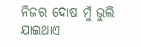ନିଜର ଦୋଷ ମୁଁ ଭୁଲି ଯାଇଥାଏ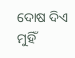ଦୋଷ ଦିଏ ମୁହିଁ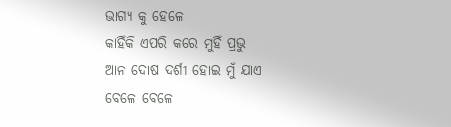ଭାଗ୍ୟ କୁ ହେଳେ
କାହିଁକି ଏପରି କରେ ମୁହିଁ ପ୍ରଭୁ
ଆନ ଦୋଷ ଦର୍ଶୀ ହୋଇ ମୁଁ ଯାଏ
ବେଳେ ବେଳେ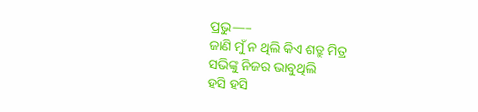ପ୍ରଭୁ—–
ଜାଣି ମୁଁ ନ ଥିଲି କିଏ ଶତ୍ରୁ ମିତ୍ର
ସଭିଙ୍କୁ ନିଜର ଭାବୁଥିଲି
ହସି ହସି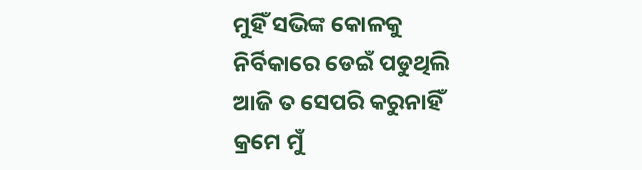ମୁହିଁ ସଭିଙ୍କ କୋଳକୁ
ନିର୍ବିକାରେ ଡେଇଁ ପଡୁଥିଲି
ଆଜି ତ ସେପରି କରୁନାହିଁ
କ୍ରମେ ମୁଁ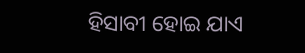ହିସାବୀ ହୋଇ ଯାଏ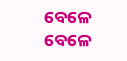ବେଳେ ବେଳେ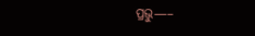ପ୍ରଭୁ—–